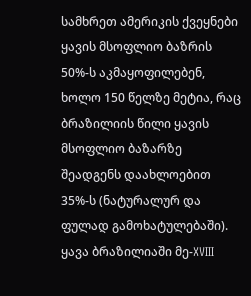სამხრეთ ამერიკის ქვეყნები ყავის მსოფლიო ბაზრის 50%-ს აკმაყოფილებენ, ხოლო 150 წელზე მეტია, რაც ბრაზილიის წილი ყავის მსოფლიო ბაზარზე შეადგენს დაახლოებით 35%-ს (ნატურალურ და ფულად გამოხატულებაში).
ყავა ბრაზილიაში მე-XVIII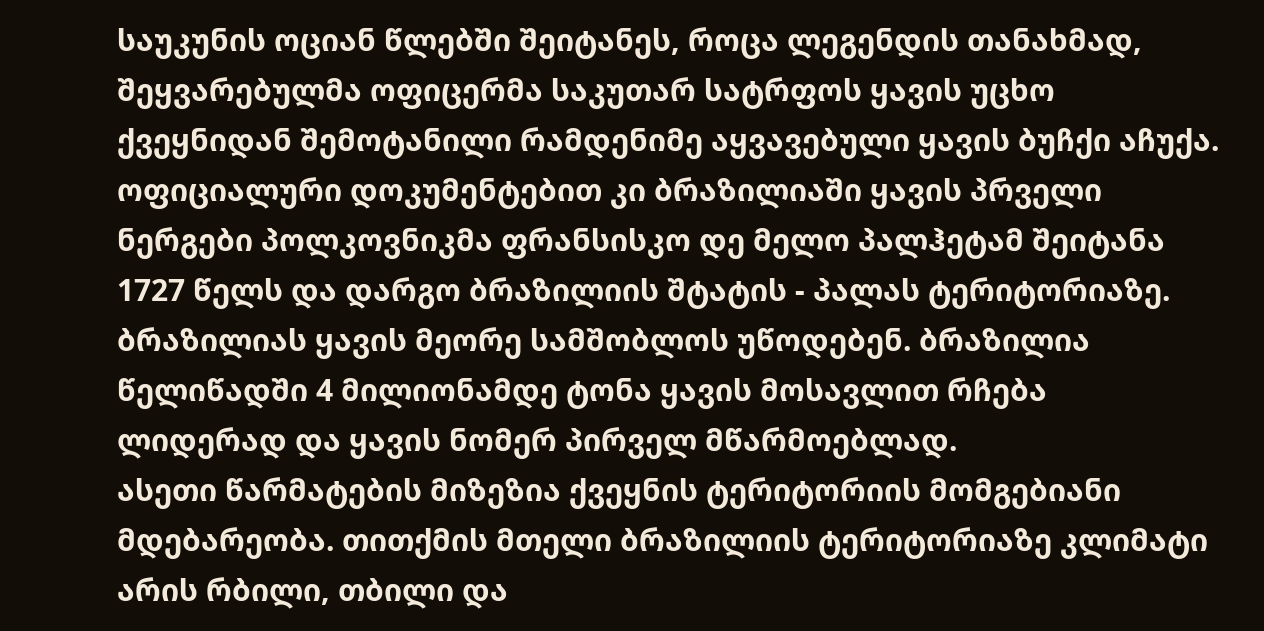საუკუნის ოციან წლებში შეიტანეს, როცა ლეგენდის თანახმად, შეყვარებულმა ოფიცერმა საკუთარ სატრფოს ყავის უცხო ქვეყნიდან შემოტანილი რამდენიმე აყვავებული ყავის ბუჩქი აჩუქა.
ოფიციალური დოკუმენტებით კი ბრაზილიაში ყავის პრველი ნერგები პოლკოვნიკმა ფრანსისკო დე მელო პალჰეტამ შეიტანა 1727 წელს და დარგო ბრაზილიის შტატის - პალას ტერიტორიაზე.
ბრაზილიას ყავის მეორე სამშობლოს უწოდებენ. ბრაზილია წელიწადში 4 მილიონამდე ტონა ყავის მოსავლით რჩება ლიდერად და ყავის ნომერ პირველ მწარმოებლად.
ასეთი წარმატების მიზეზია ქვეყნის ტერიტორიის მომგებიანი მდებარეობა. თითქმის მთელი ბრაზილიის ტერიტორიაზე კლიმატი არის რბილი, თბილი და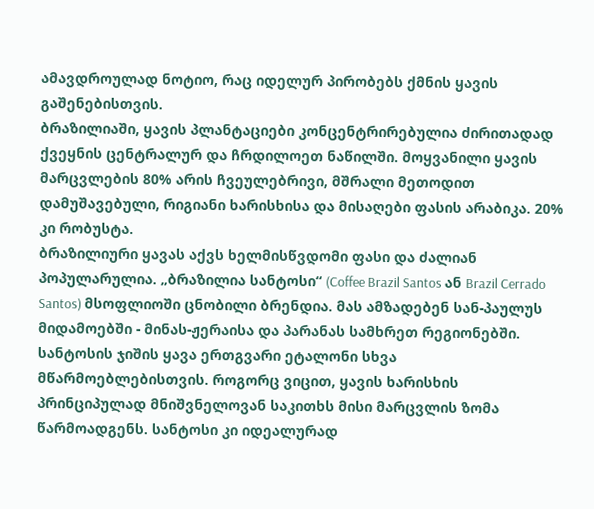ამავდროულად ნოტიო, რაც იდელურ პირობებს ქმნის ყავის გაშენებისთვის.
ბრაზილიაში, ყავის პლანტაციები კონცენტრირებულია ძირითადად ქვეყნის ცენტრალურ და ჩრდილოეთ ნაწილში. მოყვანილი ყავის მარცვლების 80% არის ჩვეულებრივი, მშრალი მეთოდით დამუშავებული, რიგიანი ხარისხისა და მისაღები ფასის არაბიკა. 20% კი რობუსტა.
ბრაზილიური ყავას აქვს ხელმისწვდომი ფასი და ძალიან პოპულარულია. „ბრაზილია სანტოსი“ (Coffee Brazil Santos ან Brazil Cerrado Santos) მსოფლიოში ცნობილი ბრენდია. მას ამზადებენ სან-პაულუს მიდამოებში - მინას-ჟერაისა და პარანას სამხრეთ რეგიონებში.
სანტოსის ჯიშის ყავა ერთგვარი ეტალონი სხვა მწარმოებლებისთვის. როგორც ვიცით, ყავის ხარისხის პრინციპულად მნიშვნელოვან საკითხს მისი მარცვლის ზომა წარმოადგენს. სანტოსი კი იდეალურად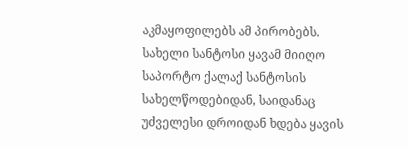აკმაყოფილებს ამ პირობებს.
სახელი სანტოსი ყავამ მიიღო საპორტო ქალაქ სანტოსის სახელწოდებიდან, საიდანაც უძველესი დროიდან ხდება ყავის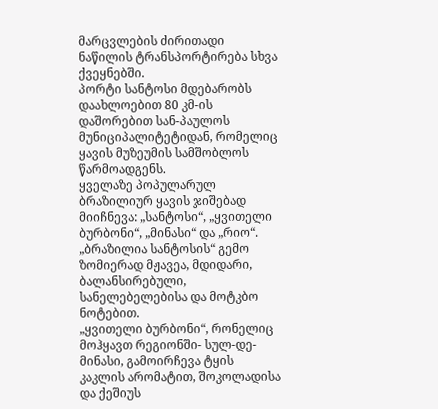მარცვლების ძირითადი ნაწილის ტრანსპორტირება სხვა ქვეყნებში.
პორტი სანტოსი მდებარობს დაახლოებით 80 კმ-ის დაშორებით სან-პაულოს მუნიციპალიტეტიდან, რომელიც ყავის მუზეუმის სამშობლოს წარმოადგენს.
ყველაზე პოპულარულ ბრაზილიურ ყავის ჯიშებად მიიჩნევა: „სანტოსი“, „ყვითელი ბურბონი“, „მინასი“ და „რიო“.
„ბრაზილია სანტოსის“ გემო ზომიერად მჟავეა, მდიდარი, ბალანსირებული, სანელებელებისა და მოტკბო ნოტებით.
„ყვითელი ბურბონი“, რონელიც მოჰყავთ რეგიონში- სულ-დე-მინასი, გამოირჩევა ტყის კაკლის არომატით, შოკოლადისა და ქეშიუს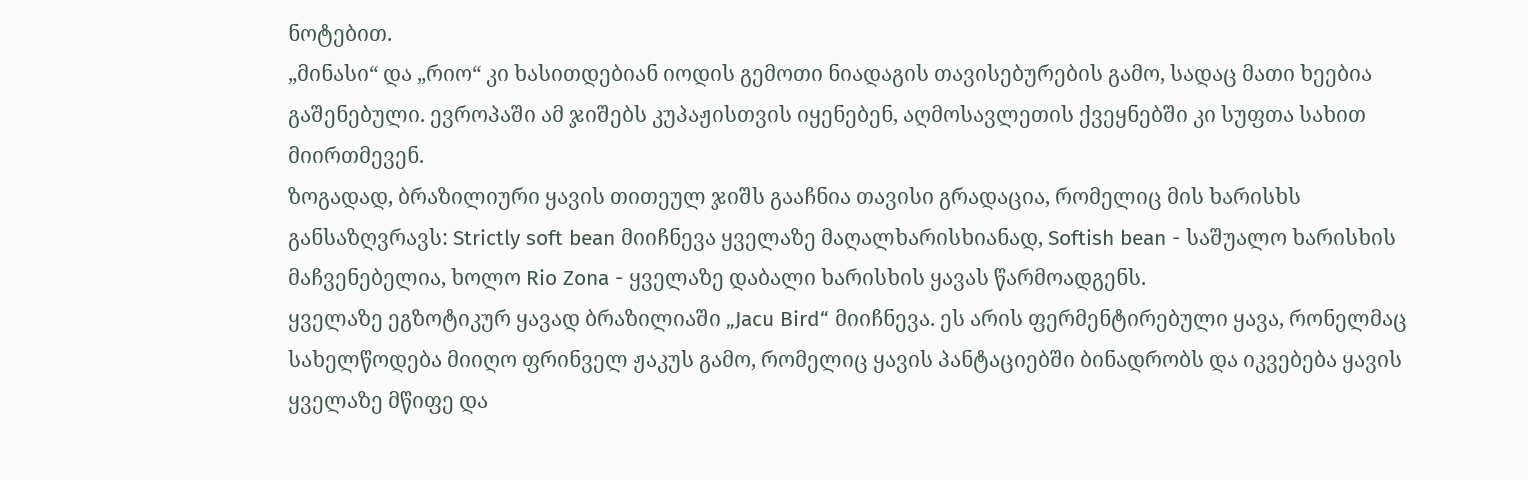ნოტებით.
„მინასი“ და „რიო“ კი ხასითდებიან იოდის გემოთი ნიადაგის თავისებურების გამო, სადაც მათი ხეებია გაშენებული. ევროპაში ამ ჯიშებს კუპაჟისთვის იყენებენ, აღმოსავლეთის ქვეყნებში კი სუფთა სახით მიირთმევენ.
ზოგადად, ბრაზილიური ყავის თითეულ ჯიშს გააჩნია თავისი გრადაცია, რომელიც მის ხარისხს განსაზღვრავს: Strictly soft bean მიიჩნევა ყველაზე მაღალხარისხიანად, Softish bean - საშუალო ხარისხის მაჩვენებელია, ხოლო Rio Zona - ყველაზე დაბალი ხარისხის ყავას წარმოადგენს.
ყველაზე ეგზოტიკურ ყავად ბრაზილიაში „Jacu Bird“ მიიჩნევა. ეს არის ფერმენტირებული ყავა, რონელმაც სახელწოდება მიიღო ფრინველ ჟაკუს გამო, რომელიც ყავის პანტაციებში ბინადრობს და იკვებება ყავის ყველაზე მწიფე და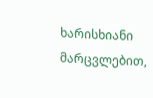ხარისხიანი მარცვლებით,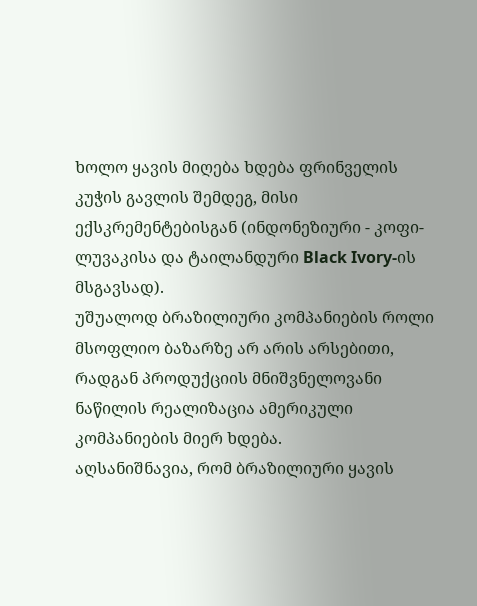ხოლო ყავის მიღება ხდება ფრინველის კუჭის გავლის შემდეგ, მისი ექსკრემენტებისგან (ინდონეზიური - კოფი-ლუვაკისა და ტაილანდური Black Ivory-ის მსგავსად).
უშუალოდ ბრაზილიური კომპანიების როლი მსოფლიო ბაზარზე არ არის არსებითი, რადგან პროდუქციის მნიშვნელოვანი ნაწილის რეალიზაცია ამერიკული კომპანიების მიერ ხდება.
აღსანიშნავია, რომ ბრაზილიური ყავის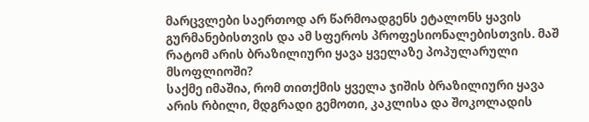მარცვლები საერთოდ არ წარმოადგენს ეტალონს ყავის გურმანებისთვის და ამ სფეროს პროფესიონალებისთვის. მაშ რატომ არის ბრაზილიური ყავა ყველაზე პოპულარული მსოფლიოში?
საქმე იმაშია, რომ თითქმის ყველა ჯიშის ბრაზილიური ყავა არის რბილი, მდგრადი გემოთი, კაკლისა და შოკოლადის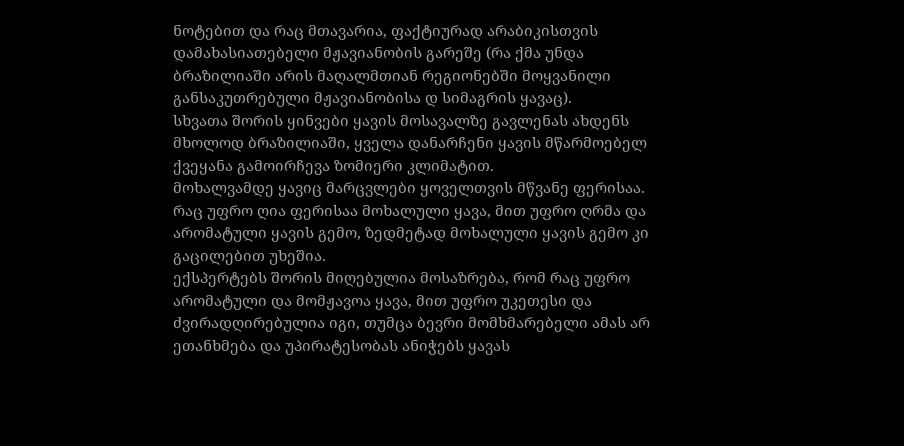ნოტებით და რაც მთავარია, ფაქტიურად არაბიკისთვის დამახასიათებელი მჟავიანობის გარეშე (რა ქმა უნდა ბრაზილიაში არის მაღალმთიან რეგიონებში მოყვანილი განსაკუთრებული მჟავიანობისა დ სიმაგრის ყავაც).
სხვათა შორის ყინვები ყავის მოსავალზე გავლენას ახდენს მხოლოდ ბრაზილიაში, ყველა დანარჩენი ყავის მწარმოებელ ქვეყანა გამოირჩევა ზომიერი კლიმატით.
მოხალვამდე ყავიც მარცვლები ყოველთვის მწვანე ფერისაა. რაც უფრო ღია ფერისაა მოხალული ყავა, მით უფრო ღრმა და არომატული ყავის გემო, ზედმეტად მოხალული ყავის გემო კი გაცილებით უხეშია.
ექსპერტებს შორის მიღებულია მოსაზრება, რომ რაც უფრო არომატული და მომჟავოა ყავა, მით უფრო უკეთესი და ძვირადღირებულია იგი, თუმცა ბევრი მომხმარებელი ამას არ ეთანხმება და უპირატესობას ანიჭებს ყავას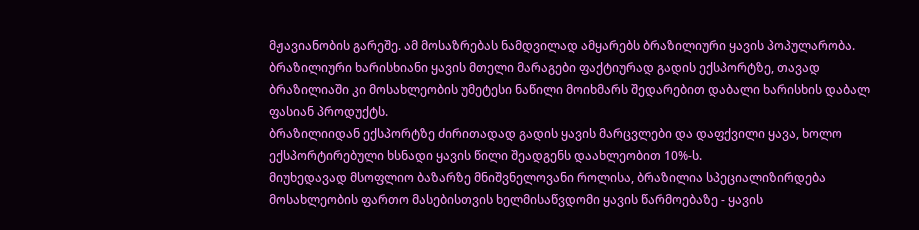მჟავიანობის გარეშე. ამ მოსაზრებას ნამდვილად ამყარებს ბრაზილიური ყავის პოპულარობა.
ბრაზილიური ხარისხიანი ყავის მთელი მარაგები ფაქტიურად გადის ექსპორტზე, თავად ბრაზილიაში კი მოსახლეობის უმეტესი ნაწილი მოიხმარს შედარებით დაბალი ხარისხის დაბალ ფასიან პროდუქტს.
ბრაზილიიდან ექსპორტზე ძირითადად გადის ყავის მარცვლები და დაფქვილი ყავა, ხოლო ექსპორტირებული ხსნადი ყავის წილი შეადგენს დაახლეობით 10%-ს.
მიუხედავად მსოფლიო ბაზარზე მნიშვნელოვანი როლისა, ბრაზილია სპეციალიზირდება მოსახლეობის ფართო მასებისთვის ხელმისაწვდომი ყავის წარმოებაზე - ყავის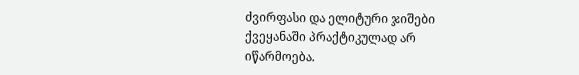ძვირფასი და ელიტური ჯიშები ქვეყანაში პრაქტიკულად არ იწარმოება.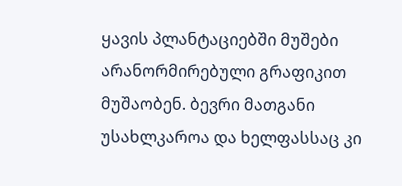ყავის პლანტაციებში მუშები არანორმირებული გრაფიკით მუშაობენ. ბევრი მათგანი უსახლკაროა და ხელფასსაც კი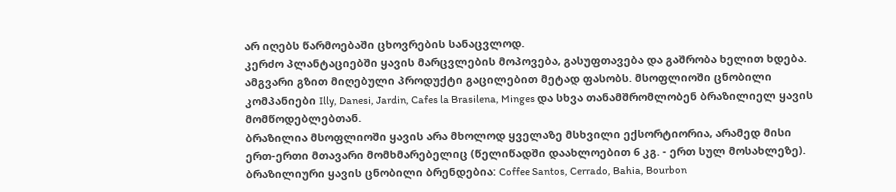არ იღებს წარმოებაში ცხოვრების სანაცვლოდ.
კერძო პლანტაციებში ყავის მარცვლების მოპოვება, გასუფთავება და გაშრობა ხელით ხდება. ამგვარი გზით მიღებული პროდუქტი გაცილებით მეტად ფასობს. მსოფლიოში ცნობილი კომპანიები Illy, Danesi, Jardin, Cafes la Brasilena, Minges და სხვა თანამშრომლობენ ბრაზილიელ ყავის მომწოდებლებთან.
ბრაზილია მსოფლიოში ყავის არა მხოლოდ ყველაზე მსხვილი ექსორტიორია, არამედ მისი ერთ-ერთი მთავარი მომხმარებელიც (წელიწადში დაახლოებით 6 კგ. - ერთ სულ მოსახლეზე).
ბრაზილიური ყავის ცნობილი ბრენდებია: Coffee Santos, Cerrado, Bahia, Bourbon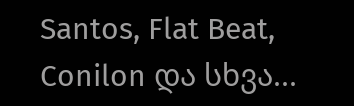Santos, Flat Beat, Conilon და სხვა...